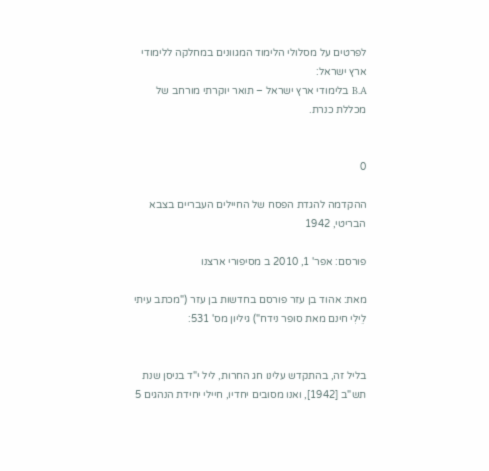לפרטים על מסלולי הלימוד המגוונים במחלקה ללימודי ארץ ישראל:
B.A בלימודי ארץ ישראל – תואר יוקרתי מורחב של מכללת כנרת.


0

ההקדמה להגדת הפסח של החיילים העבריים בצבא הבריטי, 1942

פורסם: אפר' 1, 2010 ב מסיפורי ארצנו

מאת: אהוד בן עזר פורסם בחדשות בן עזר ("מכתב עיתי לֵילִי חינם מאת סופר נידח") גיליון מס' 531:


בליל זה, בהתקדש עלינו חג החרות, ליל י"ד בניסן שנת תש"ב [1942], ואנו מסובים יחדיו, חיילי יחידת הנהגים 5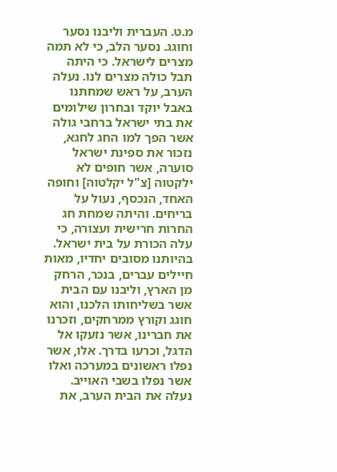מ.ט. העברית וליבנו נסער וחוגג. נסער הלב, כי לא תמה מצרים לישראל. כי היתה תבל כולה מצרים לנו. נעלה הערב, על ראש שמחתנו באבל יוקד ובחרון שילומים את בתי ישראל ברחבי גולה אשר הפך למו החג לחגא, נזכור את ספינת ישראל סוערה, אשר חופים לא ילקטוה [צ"ל יקלטוה] וחופה האחד, הנכסף, נעול על בריחים. והיתה שמחת חג החרות חרישית ועצורה, כי עלה הכורת על בית ישראל.
בהיותנו מסובים יחדיו, מאות חיילים עברים, בנכר, הרחק מן הארץ, וליבנו עם הבית אשר בשליחותו הלכנו, והוא חוגג וקורץ ממרחקים, וזכרנו את חברינו, אשר נזעקו אל הדגל, וכרעו בדרך. אלו, אשר נפלו ראשונים במערכה ואלו אשר נפלו בשבי האוייב.
נעלה את הבית הערב, את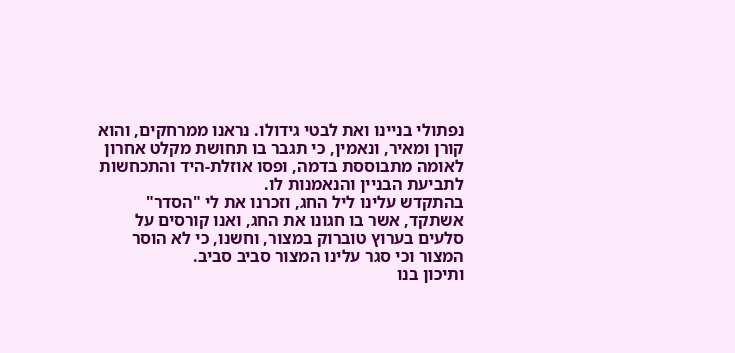נפתולי בניינו ואת לבטי גידולו. נראנו ממרחקים, והוא קורן ומאיר, ונאמין, כי תגבר בו תחושת מקלט אחרון לאומה מתבוססת בדמה, ופסו אוזלת-היד והתכחשות לתביעת הבניין והנאמנות לו.
בהתקדש עלינו ליל החג, וזכרנו את לי "הסדר" אשתקד, אשר בו חגונו את החג, ואנו קורסים על סלעים בערוץ טוברוק במצור, וחשנו, כי לא הוסר המצור וכי סגר עלינו המצור סביב סביב.
ותיכון בנו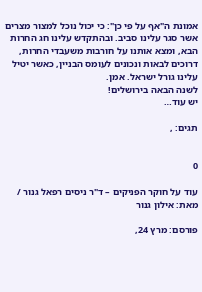אמונת ה"אף על פי כן": כי יכול נוכל למצור מצרים אשר סגר עלינו סביב. ובהתקדש עלינו חג החרות הבא, ומצא אותנו על חורבות משעבדי החרות, דרוכים לבאות ונכונים לעומס הבניין, כאשר יטיל עלינו גורל ישראל. אמן.
לשנה הבאה בירושלים!
יש עוד…

תגים: ,


0

עוד על חוקר הפניקים – ד"ר ניסים רפאל גנור / מאת: אילון גנור

פורסם: מרץ 24,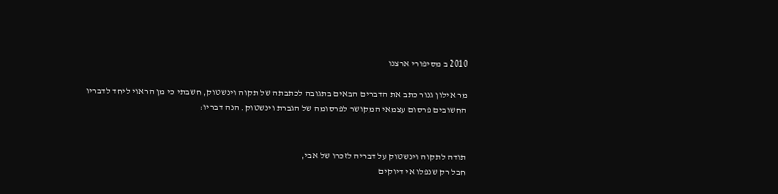2010 ב מסיפורי ארצנו

מר אילון גנור כתב את הדברים הבאים בתגובה לכתבתה של תקוה וינשטוק, חשבתי כי מן הראוי ליחד לדבריו החשובים פרסום עצמאי המקושר לפרסומה של הגברת וינשטוק. הנה דבריו:


תודה לתקוה וינשטוק על דבריה לזכרו של אבי,
חבל רק שנפלו אי דיוקים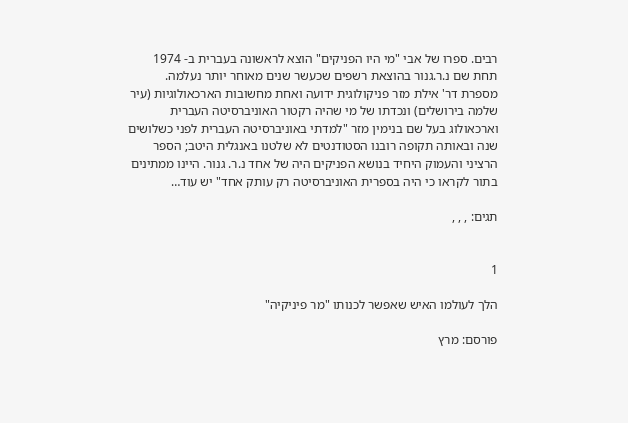רבים. ספרו של אבי "מי היו הפניקים" הוצא לראשונה בעברית ב- 1974
תחת שם נ.ר.גנור בהוצאת רשפים שכעשר שנים מאוחר יותר נעלמה.
מספרת דר' אילת מזר פניקולוגית ידועה ואחת מחשובות הארכאולוגיות (עיר שלמה בירושלים) ונכדתו של מי שהיה רקטור האוניברסיטה העברית וארכאולוג בעל שם בנימין מזר "למדתי באוניברסיטה העברית לפני כשלושים שנה ובאותה תקופה רובנו הסטודנטים לא שלטנו באנגלית היטב; הספר הרציני והעמוק היחיד בנושא הפניקים היה של אחד נ.ר. גנור. היינו ממתינים בתור לקראו כי היה בספרית האוניברסיטה רק עותק אחד" יש עוד…

תגים: , , ,


1

הלך לעולמו האיש שאפשר לכנותו "מר פיניקיה"

פורסם: מרץ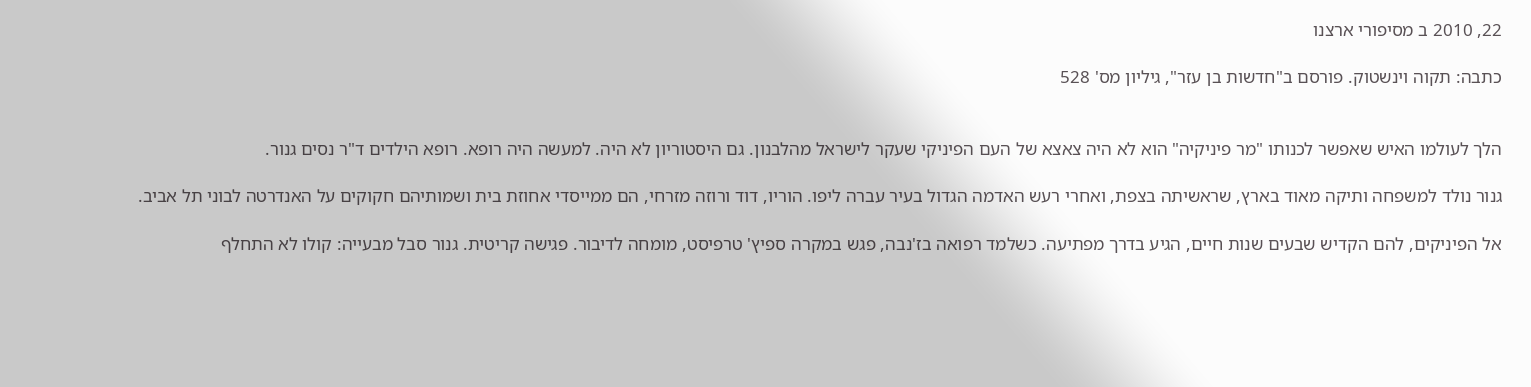22, 2010 ב מסיפורי ארצנו

כתבה: תקוה וינשטוק. פורסם ב"חדשות בן עזר", גיליון מס' 528


הלך לעולמו האיש שאפשר לכנותו "מר פיניקיה" הוא לא היה צאצא של העם הפיניקי שעקר לישראל מהלבנון. גם היסטוריון לא היה. למעשה היה רופא. רופא הילדים ד"ר נסים גנור.

גנור נולד למשפחה ותיקה מאוד בארץ, שראשיתה בצפת, ואחרי רעש האדמה הגדול בעיר עברה ליפו. הוריו, דוד ורוזה מזרחי, הם ממייסדי אחוזת בית ושמותיהם חקוקים על האנדרטה לבוני תל אביב.

אל הפיניקים, להם הקדיש שבעים שנות חיים, הגיע בדרך מפתיעה. כשלמד רפואה בז'נבה, פגש במקרה ספיץ' טרפיסט, מומחה לדיבור. פגישה קריטית. גנור סבל מבעייה: קולו לא התחלף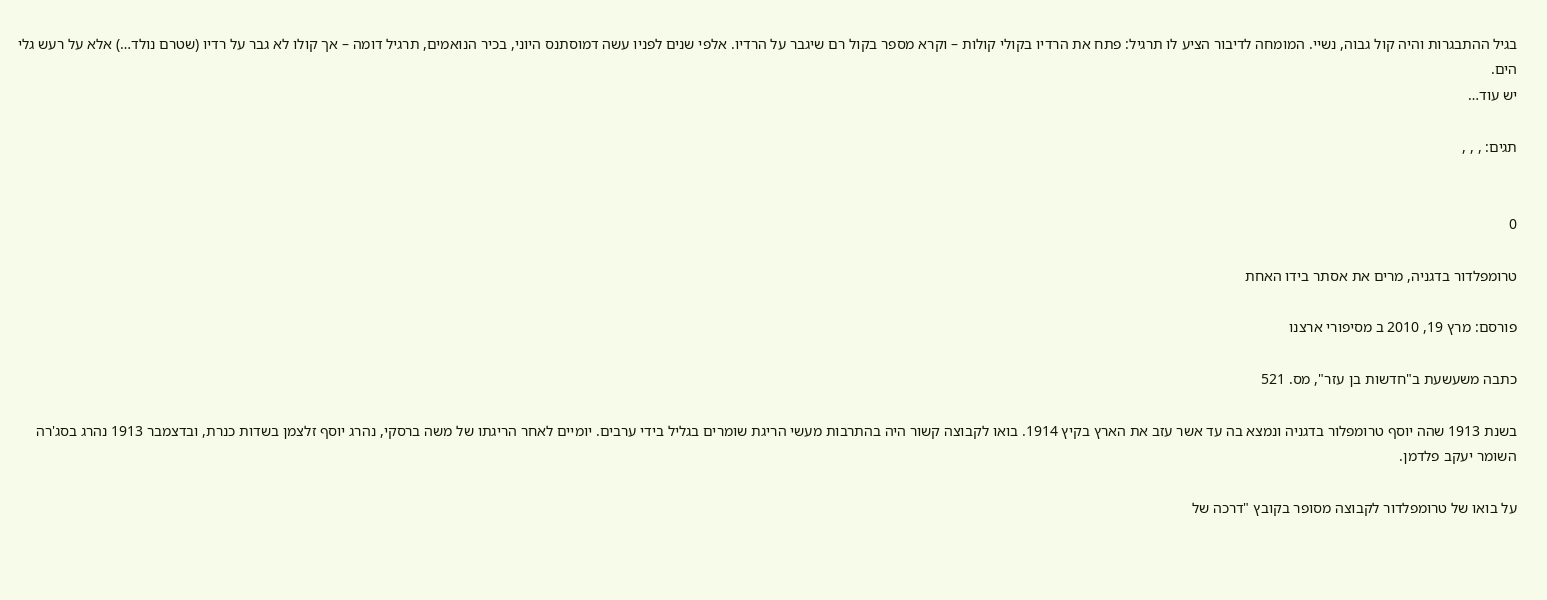בגיל ההתבגרות והיה קול גבוה, נשיי. המומחה לדיבור הציע לו תרגיל: פתח את הרדיו בקולי קולות – וקרא מספר בקול רם שיגבר על הרדיו. אלפי שנים לפניו עשה דמוסתנס היוני, בכיר הנואמים, תרגיל דומה – אך קולו לא גבר על רדיו (שטרם נולד…) אלא על רעש גלי הים.
יש עוד…

תגים: , , ,


0

טרומפלדור בדגניה, מרים את אסתר בידו האחת

פורסם: מרץ 19, 2010 ב מסיפורי ארצנו

כתבה משעשעת ב"חדשות בן עזר", מס. 521

בשנת 1913 שהה יוסף טרומפלור בדגניה ונמצא בה עד אשר עזב את הארץ בקיץ 1914. בואו לקבוצה קשור היה בהתרבות מעשי הריגת שומרים בגליל בידי ערבים. יומיים לאחר הריגתו של משה ברסקי, נהרג יוסף זלצמן בשדות כנרת, ובדצמבר 1913 נהרג בסג'רה השומר יעקב פלדמן.

על בואו של טרומפלדור לקבוצה מסופר בקובץ "דרכה של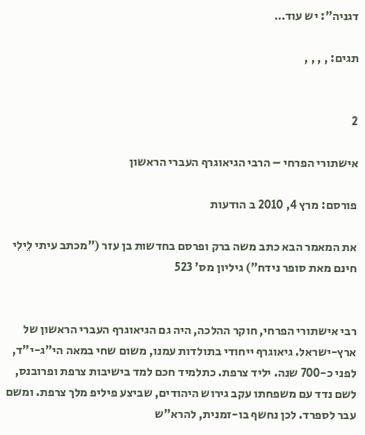דגניה": יש עוד…

תגים: , , , ,


2

אישתורי הפרחי – הרבי הגיאוגרף העברי הראשון

פורסם: מרץ 4, 2010 ב הודעות

את המאמר הבא כתב משה ברק ופרסם בחדשות בן עזר ("מכתב עיתי לֵילִי חינם מאת סופר נידח") גיליון מס' 523


רבי אישתורי הפרחי, חוקר ההלכה, היה גם הגיאוגרף העברי הראשון של ארץ-ישראל. גיאוגרף ייחודי בתולדות עמנו, משום שחי במאה הי"ג-י"ד, לפני כ-700 שנה. יליד צרפת. כתלמיד חכם למד בישיבות צרפת ופרובנס, לשם נדד עם משפחתו עקב גירוש היהודים, שביצע פיליפ מלך צרפת. ומשם עבר לספרד. לכן נחשף בו-זמנית, להרא"ש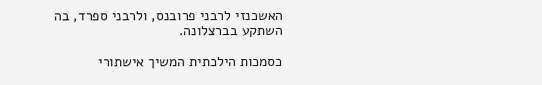האשכנזי לרבני פרובנס, ולרבני ספרד, בה השתקע בברצלונה.

כסמכות הילכתית המשיך אישתורי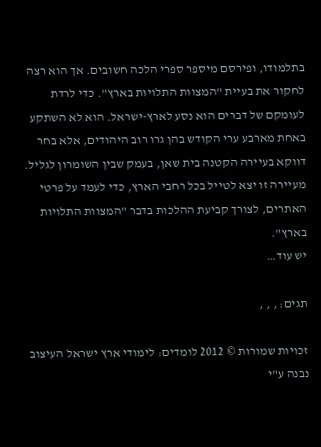בתלמודו, ופירסם מיספר ספרי הלכה חשובים. אך הוא רצה לחקור את בעיית "המצוות התלויות בארץ". כדי לרדת לעומקם של דברים הוא נסע לארץ-ישראל. הוא לא השתקע באחת מארבע ערי הקודש בהן גרו רוב היהודים, אלא בחר דווקא בעיירה הקטנה בית שאן, בעמק שבין השומרון לגליל. מעיירה זו יצא לטייל בכל רחבי הארץ, כדי לעמד על פרטי האתרים, לצורך קביעת ההלכות בדבר "המצוות התלויות בארץ".
יש עוד…

תגים: , , ,

זכויות שמורות © 2012 לומדים: לימודי ארץ ישראל העיצוב נבנה ע"י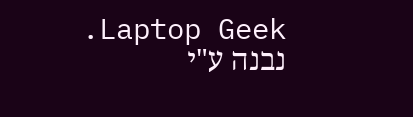Laptop Geek. נבנה ע"י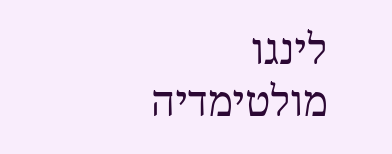לינגו מולטימדיה